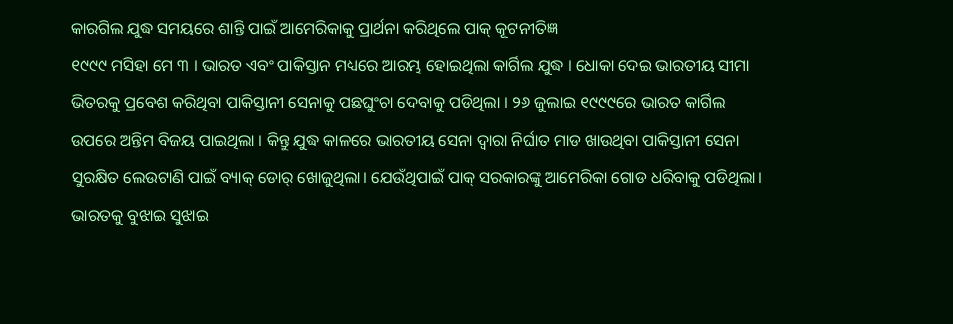କାରଗିଲ ଯୁଦ୍ଧ ସମୟରେ ଶାନ୍ତି ପାଇଁ ଆମେରିକାକୁ ପ୍ରାର୍ଥନା କରିଥିଲେ ପାକ୍ କୂଟନୀତିଜ୍ଞ
୧୯୯୯ ମସିହା ମେ ୩ । ଭାରତ ଏବଂ ପାକିସ୍ତାନ ମଧ୍ୟରେ ଆରମ୍ଭ ହୋଇଥିଲା କାର୍ଗିଲ ଯୁଦ୍ଧ । ଧୋକା ଦେଇ ଭାରତୀୟ ସୀମା ଭିତରକୁ ପ୍ରବେଶ କରିଥିବା ପାକିସ୍ତାନୀ ସେନାକୁ ପଛଘୁଂଚା ଦେବାକୁ ପଡିଥିଲା । ୨୬ ଜୁଲାଇ ୧୯୯୯ରେ ଭାରତ କାର୍ଗିଲ ଉପରେ ଅନ୍ତିମ ବିଜୟ ପାଇଥିଲା । କିନ୍ତୁ ଯୁଦ୍ଧ କାଳରେ ଭାରତୀୟ ସେନା ଦ୍ୱାରା ନିର୍ଘାତ ମାଡ ଖାଉଥିବା ପାକିସ୍ତାନୀ ସେନା ସୁରକ୍ଷିତ ଲେଉଟାଣି ପାଇଁ ବ୍ୟାକ୍ ଡୋର୍ ଖୋଜୁଥିଲା। ଯେଉଁଥିପାଇଁ ପାକ୍ ସରକାରଙ୍କୁ ଆମେରିକା ଗୋଡ ଧରିବାକୁ ପଡିଥିଲା। ଭାରତକୁ ବୁଝାଇ ସୁଝାଇ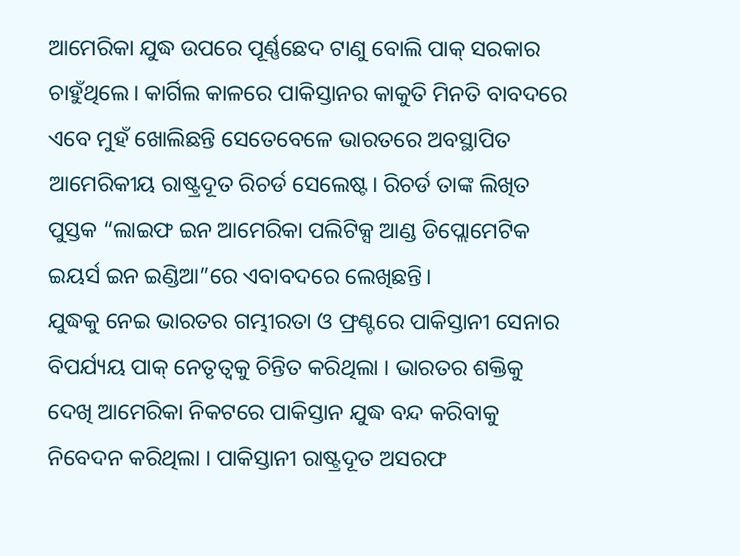ଆମେରିକା ଯୁଦ୍ଧ ଉପରେ ପୂର୍ଣ୍ଣଛେଦ ଟାଣୁ ବୋଲି ପାକ୍ ସରକାର ଚାହୁଁଥିଲେ। କାର୍ଗିଲ କାଳରେ ପାକିସ୍ତାନର କାକୁତି ମିନତି ବାବଦରେ ଏବେ ମୁହଁ ଖୋଲିଛନ୍ତି ସେତେବେଳେ ଭାରତରେ ଅବସ୍ଥାପିତ ଆମେରିକୀୟ ରାଷ୍ଟ୍ରଦୂତ ରିଚର୍ଡ ସେଲେଷ୍ଟ। ରିଚର୍ଡ ତାଙ୍କ ଲିଖିତ ପୁସ୍ତକ “ଲାଇଫ ଇନ ଆମେରିକା ପଲିଟିକ୍ସ ଆଣ୍ଡ ଡିପ୍ଲୋମେଟିକ ଇୟର୍ସ ଇନ ଇଣ୍ଡିଆ”ରେ ଏବାବଦରେ ଲେଖିଛନ୍ତି।
ଯୁଦ୍ଧକୁ ନେଇ ଭାରତର ଗମ୍ଭୀରତା ଓ ଫ୍ରଣ୍ଟରେ ପାକିସ୍ତାନୀ ସେନାର ବିପର୍ଯ୍ୟୟ ପାକ୍ ନେତୃତ୍ୱକୁ ଚିନ୍ତିତ କରିଥିଲା । ଭାରତର ଶକ୍ତିକୁ ଦେଖି ଆମେରିକା ନିକଟରେ ପାକିସ୍ତାନ ଯୁଦ୍ଧ ବନ୍ଦ କରିବାକୁ ନିବେଦନ କରିଥିଲା । ପାକିସ୍ତାନୀ ରାଷ୍ଟ୍ରଦୂତ ଅସରଫ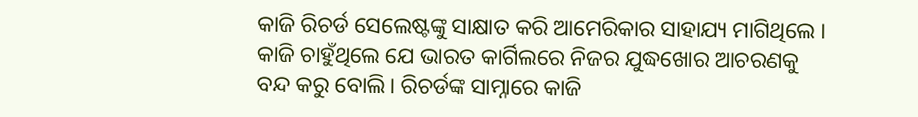କାଜି ରିଚର୍ଡ ସେଲେଷ୍ଟଙ୍କୁ ସାକ୍ଷାତ କରି ଆମେରିକାର ସାହାଯ୍ୟ ମାଗିଥିଲେ ।
କାଜି ଚାହୁଁଥିଲେ ଯେ ଭାରତ କାର୍ଗିଲରେ ନିଜର ଯୁଦ୍ଧଖୋର ଆଚରଣକୁ ବନ୍ଦ କରୁ ବୋଲି। ରିଚର୍ଡଙ୍କ ସାମ୍ନାରେ କାଜି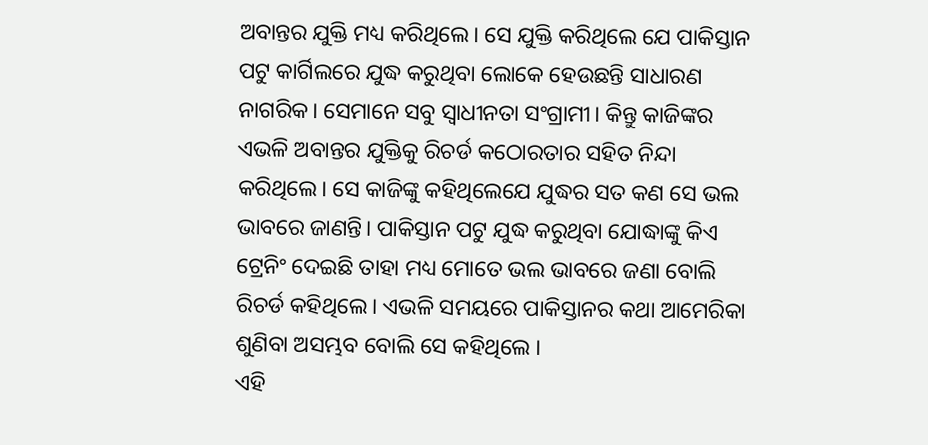ଅବାନ୍ତର ଯୁକ୍ତି ମଧ୍ୟ କରିଥିଲେ। ସେ ଯୁକ୍ତି କରିଥିଲେ ଯେ ପାକିସ୍ତାନ ପଟୁ କାର୍ଗିଲରେ ଯୁଦ୍ଧ କରୁଥିବା ଲୋକେ ହେଉଛନ୍ତି ସାଧାରଣ ନାଗରିକ। ସେମାନେ ସବୁ ସ୍ୱାଧୀନତା ସଂଗ୍ରାମୀ। କିନ୍ତୁ କାଜିଙ୍କର ଏଭଳି ଅବାନ୍ତର ଯୁକ୍ତିକୁ ରିଚର୍ଡ କଠୋରତାର ସହିତ ନିନ୍ଦା କରିଥିଲେ। ସେ କାଜିଙ୍କୁ କହିଥିଲେଯେ ଯୁଦ୍ଧର ସତ କଣ ସେ ଭଲ ଭାବରେ ଜାଣନ୍ତି। ପାକିସ୍ତାନ ପଟୁ ଯୁଦ୍ଧ କରୁଥିବା ଯୋଦ୍ଧାଙ୍କୁ କିଏ ଟ୍ରେନିଂ ଦେଇଛି ତାହା ମଧ୍ୟ ମୋତେ ଭଲ ଭାବରେ ଜଣା ବୋଲି ରିଚର୍ଡ କହିଥିଲେ। ଏଭଳି ସମୟରେ ପାକିସ୍ତାନର କଥା ଆମେରିକା ଶୁଣିବା ଅସମ୍ଭବ ବୋଲି ସେ କହିଥିଲେ ।
ଏହି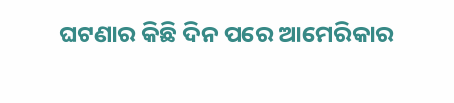ଘଟଣାର କିଛି ଦିନ ପରେ ଆମେରିକାର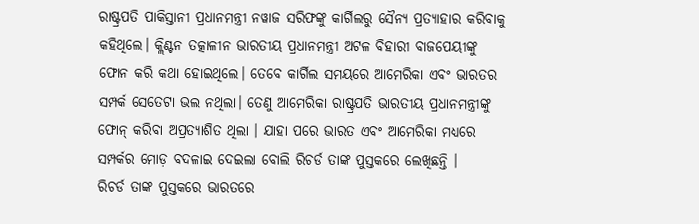ରାଷ୍ଟ୍ରପତି ପାକିସ୍ତାନୀ ପ୍ରଧାନମନ୍ତ୍ରୀ ନୱାଜ ସରିଫଙ୍କୁ କାର୍ଗିଲରୁ ସୈନ୍ୟ ପ୍ରତ୍ୟାହାର କରିବାକୁ କହିଥିଲେ। କ୍ଲିଣ୍ଟନ ତତ୍କାଳୀନ ଭାରତୀୟ ପ୍ରଧାନମନ୍ତ୍ରୀ ଅଟଳ ବିହାରୀ ବାଜପେୟୀଙ୍କୁ ଫୋନ କରି କଥା ହୋଇଥିଲେ। ତେବେ କାର୍ଗିଲ ସମୟରେ ଆମେରିକା ଏବଂ ଭାରତର ସମ୍ପର୍କ ସେତେଟା ଭଲ ନଥିଲା। ତେଣୁ ଆମେରିକା ରାଷ୍ଟ୍ରପତି ଭାରତୀୟ ପ୍ରଧାନମନ୍ତ୍ରୀଙ୍କୁ ଫୋନ୍ କରିବା ଅପ୍ରତ୍ୟାଶିତ ଥିଲା । ଯାହା ପରେ ଭାରତ ଏବଂ ଆମେରିକା ମଧ୍ୟରେ ସମ୍ପର୍କର ମୋଡ଼ ବଦଳାଇ ଦେଇଲା ବୋଲି ରିଚର୍ଡ ତାଙ୍କ ପୁସ୍ତକରେ ଲେଖିଛନ୍ତି ।
ରିଚର୍ଡ ତାଙ୍କ ପୁସ୍ତକରେ ଭାରତରେ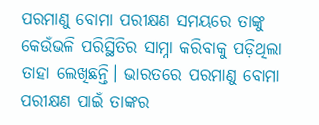ପରମାଣୁ ବୋମା ପରୀକ୍ଷଣ ସମୟରେ ତାଙ୍କୁ କେଉଁଭଳି ପରିସ୍ଥିତିର ସାମ୍ନା କରିବାକୁ ପଡ଼ିଥିଲା ତାହା ଲେଖିଛନ୍ତି। ଭାରତରେ ପରମାଣୁ ବୋମା ପରୀକ୍ଷଣ ପାଇଁ ତାଙ୍କର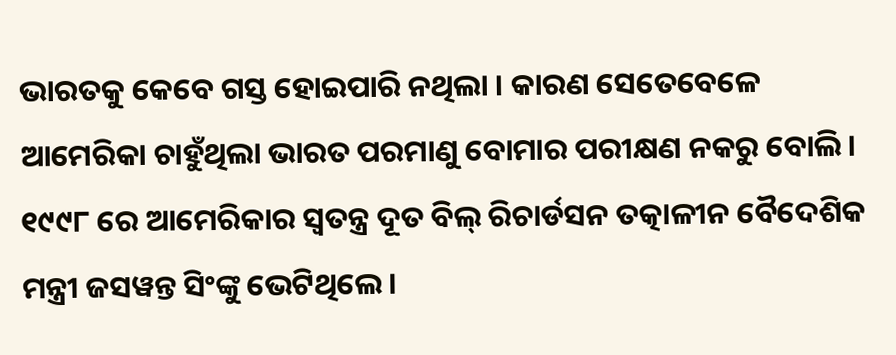ଭାରତକୁ କେବେ ଗସ୍ତ ହୋଇପାରି ନଥିଲା । କାରଣ ସେତେବେଳେ ଆମେରିକା ଚାହୁଁଥିଲା ଭାରତ ପରମାଣୁ ବୋମାର ପରୀକ୍ଷଣ ନକରୁ ବୋଲି।
୧୯୯୮ ରେ ଆମେରିକାର ସ୍ୱତନ୍ତ୍ର ଦୂତ ବିଲ୍ ରିଚାର୍ଡସନ ତତ୍କାଳୀନ ବୈଦେଶିକ ମନ୍ତ୍ରୀ ଜସୱନ୍ତ ସିଂଙ୍କୁ ଭେଟିଥିଲେ।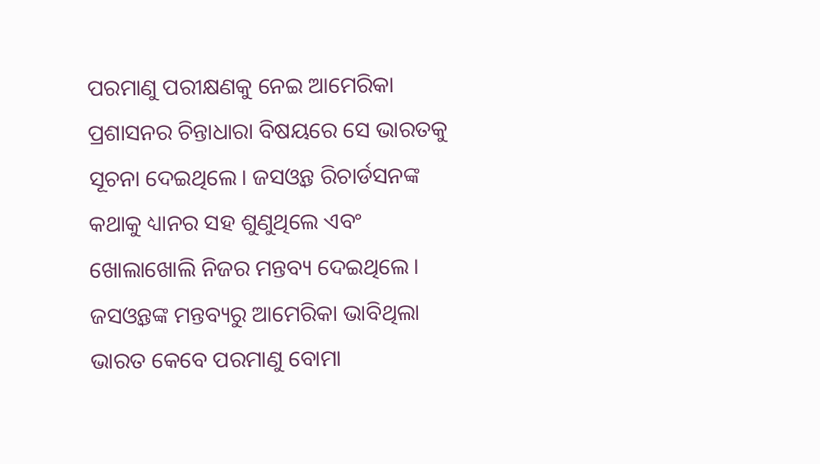ପରମାଣୁ ପରୀକ୍ଷଣକୁ ନେଇ ଆମେରିକା ପ୍ରଶାସନର ଚିନ୍ତାଧାରା ବିଷୟରେ ସେ ଭାରତକୁ ସୂଚନା ଦେଇଥିଲେ। ଜସଓ୍ୱନ୍ତ ରିଚାର୍ଡସନଙ୍କ କଥାକୁ ଧ୍ୟାନର ସହ ଶୁଣୁଥିଲେ ଏବଂ ଖୋଲାଖୋଲି ନିଜର ମନ୍ତବ୍ୟ ଦେଇଥିଲେ। ଜସଓ୍ୱନ୍ତଙ୍କ ମନ୍ତବ୍ୟରୁ ଆମେରିକା ଭାବିଥିଲା ଭାରତ କେବେ ପରମାଣୁ ବୋମା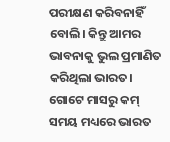ପରୀକ୍ଷଣ କରିବନାହିଁ ବୋଲି। କିନ୍ତୁ ଆମର ଭାବନାକୁ ଭୁଲ ପ୍ରମାଣିତ କରିଥିଲା ଭାରତ। ଗୋଟେ ମାସରୁ କମ୍ ସମୟ ମଧ୍ୟରେ ଭାରତ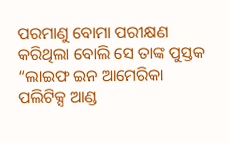ପରମାଣୁ ବୋମା ପରୀକ୍ଷଣ କରିଥିଲା ବୋଲି ସେ ତାଙ୍କ ପୁସ୍ତକ “ଲାଇଫ ଇନ ଆମେରିକା ପଲିଟିକ୍ସ ଆଣ୍ଡ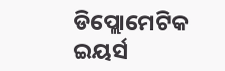ଡିପ୍ଲୋମେଟିକ ଇୟର୍ସ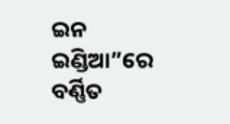ଇନ ଇଣ୍ଡିଆ”ରେ ବର୍ଣ୍ଣିତ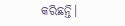କରିଛନ୍ତି।